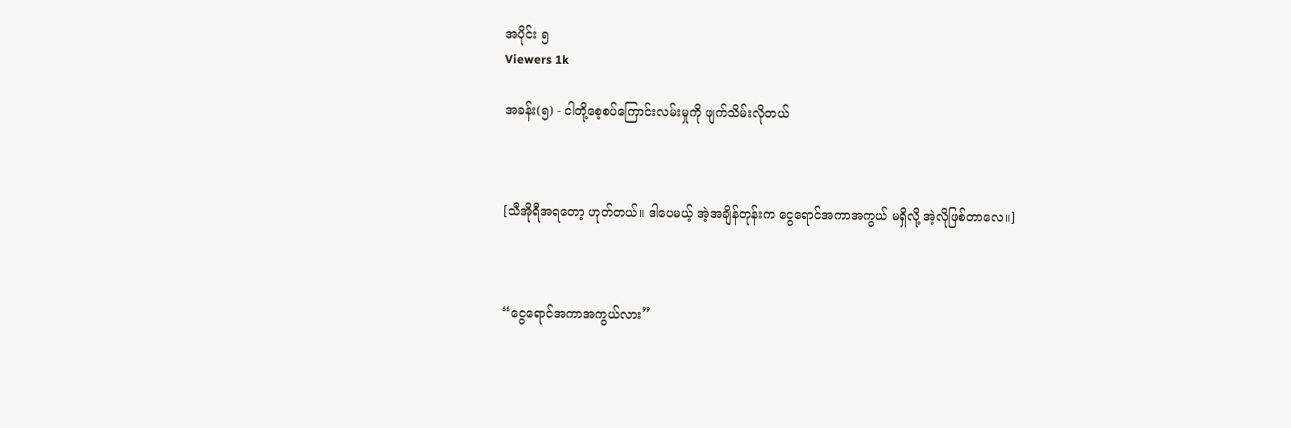အပိုင်း ၅
Viewers 1k

အခန်း(၅) - ငါတို့စေ့စပ်ကြောင်းလမ်းမှုကို ဖျက်သိမ်းလိုတယ်



[သီအိုရီအရတော့ ဟုတ်တယ်။ ဒါပေမယ့် အဲ့အချိန်တုန်းက ငွေရောင်အကာအကွယ် မရှိလို့ အဲ့လိုဖြစ်တာလေ။]



“ငွေရောင်အကာအကွယ်လား”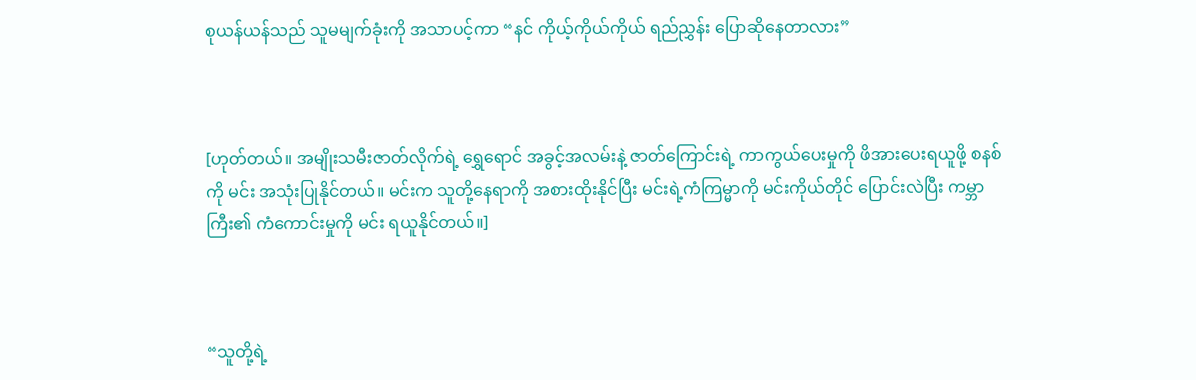စုယန်ယန်သည် သူမမျက်ခုံးကို အသာပင့်ကာ “နင် ကိုယ့်ကိုယ်ကိုယ် ရည်ညွှန်း ပြောဆိုနေတာလား”



[ဟုတ်တယ်။ အမျိုးသမီးဇာတ်လိုက်ရဲ့ ရွှေရောင် အခွင့်အလမ်းနဲ့ ဇာတ်ကြောင်းရဲ့ ကာကွယ်ပေးမှုကို ဖိအားပေးရယူဖို့ စနစ်ကို မင်း အသုံးပြုနိုင်တယ်။ မင်းက သူတို့နေရာကို အစားထိုးနိုင်ပြီး မင်းရဲ့ကံကြမ္မာကို မင်းကိုယ်တိုင် ပြောင်းလဲပြီး ကမ္ဘာကြီး၏ ကံကောင်းမှုကို မင်း ရယူနိုင်တယ်။]



“သူတို့ရဲ့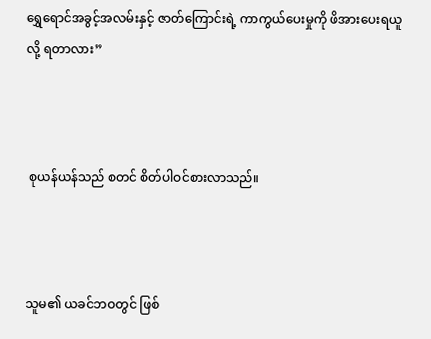ရွှေရောင်အခွင့်အလမ်းနှင့် ဇာတ်ကြောင်းရဲ့ ကာကွယ်ပေးမှုကို ဖိအားပေးရယူလို့ ရတာလား”



 စုယန်ယန်သည် စတင် စိတ်ပါဝင်စားလာသည်။



သူမ၏ ယခင်ဘဝတွင် ဖြစ်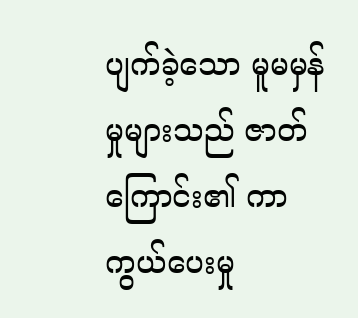ပျက်ခဲ့သော မူမမှန်မှုများသည် ဇာတ်ကြောင်း၏ ကာကွယ်ပေးမှု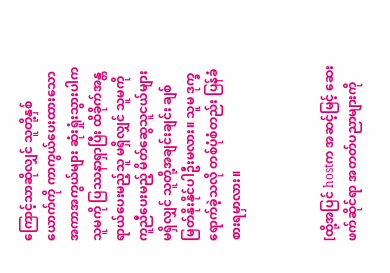ကြောင့်သာဆိုလျှင် သူတို့နှစ်ယောက်ကို ကာကွယ်ပေးထားသော အကာအကွယ်များ ဆုံးရှုံးသွားပါက သူမကို ပြဿနာရှာပြီး ထိခိုက်အန္တရာယ်ပေးမည့်သူ မရှိလျှင် သူမကို ကူညီပေးမည့် မိတ်ဆွေသူငယ်များ မရှိလျှင် သူတို့အချင်းချင်း ချစ်မြတ်နိုးနိုင်ပါဦးမလား။ သူမ ဒုက္ခရောက်ခဲ့သလို တစ်ပုံစံတည်း ပြန်ခံစားရမှာလား။



[ထို့အပြင် hostက အဆင့်မြင့် ဆေးဖက်ဆိုင်ရာ အတတ်ပညာများကို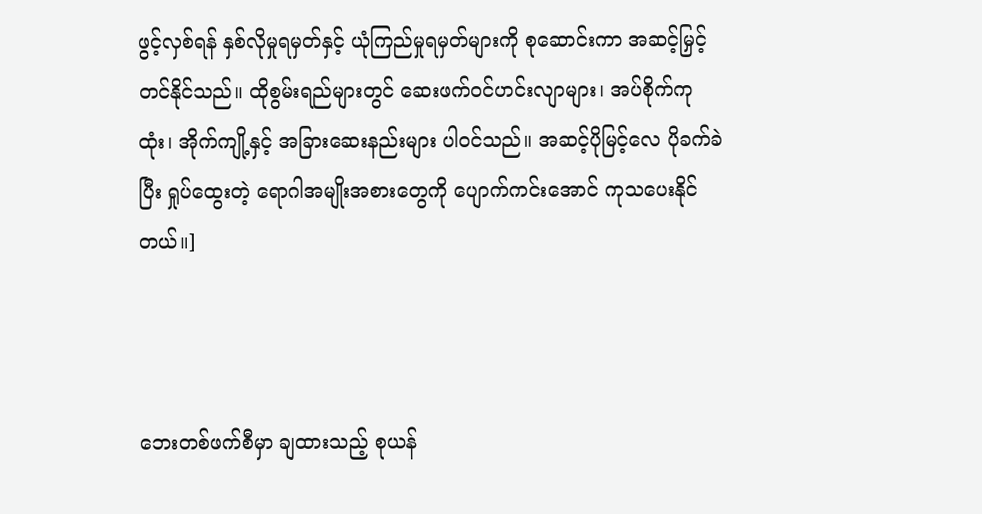ဖွင့်လှစ်ရန် နှစ်လိုမှုရမှတ်နှင့် ယုံကြည်မှုရမှတ်များကို စုဆောင်းကာ အဆင့်မြှင့်တင်နိုင်သည်။ ထိုစွမ်းရည်များတွင် ဆေးဖက်ဝင်ဟင်းလျာများ၊ အပ်စိုက်ကုထုံး၊ အိုက်ကျို့နှင့် အခြားဆေးနည်းများ ပါဝင်သည်။ အဆင့်ပိုမြင့်လေ ပိုခက်ခဲပြီး ရှုပ်ထွေးတဲ့ ရောဂါအမျိုးအစားတွေကို ပျောက်ကင်းအောင် ကုသပေးနိုင်တယ်။]



ဘေးတစ်ဖက်စီမှာ ချထားသည့် စုယန်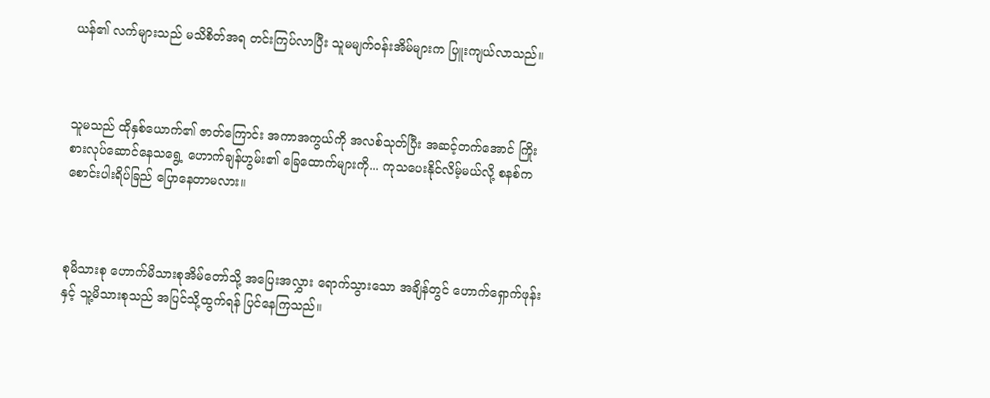ယန်၏ လက်များသည် မသိစိတ်အရ တင်းကြပ်လာပြီး သူမမျက်ဝန်းအိမ်များက ပြူးကျယ်လာသည်။



သူမသည် ထိုနှစ်ယောက်၏ ဇာတ်ကြောင်း အကာအကွယ်ကို အလစ်သုတ်ပြီး အဆင့်တက်အောင် ကြိုးစားလုပ်ဆောင်နေသရွေ့ ဟောက်ချန်ဟွမ်း၏ ခြေထောက်များကို... ကုသပေးနိုင်လိမ့်မယ်လို့ စနစ်က စောင်းပါးရိပ်ခြည် ပြောနေတာမလား။



စုမိသားစု ဟောက်မိသားစုအိမ်တော်သို့ အပြေးအလွှား ရောက်သွားသော အချိန်တွင် ဟောက်ရှောက်ဖုန်းနှင့် သူ့မိသားစုသည် အပြင်သို့ထွက်ရန် ပြင်နေကြသည်။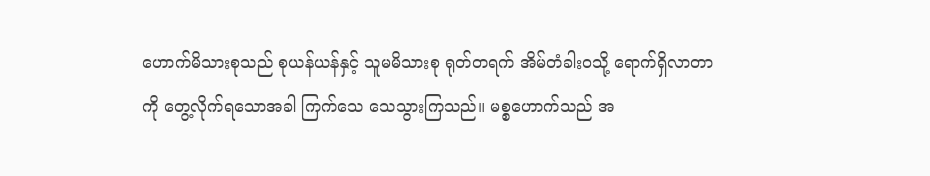ဟောက်မိသားစုသည် စုယန်ယန်နှင့် သူမမိသားစု ရုတ်တရက် အိမ်တံခါးဝသို့ ရောက်ရှိလာတာကို တွေ့လိုက်ရသောအခါ ကြက်သေ သေသွားကြသည်။ မစ္စဟောက်သည် အ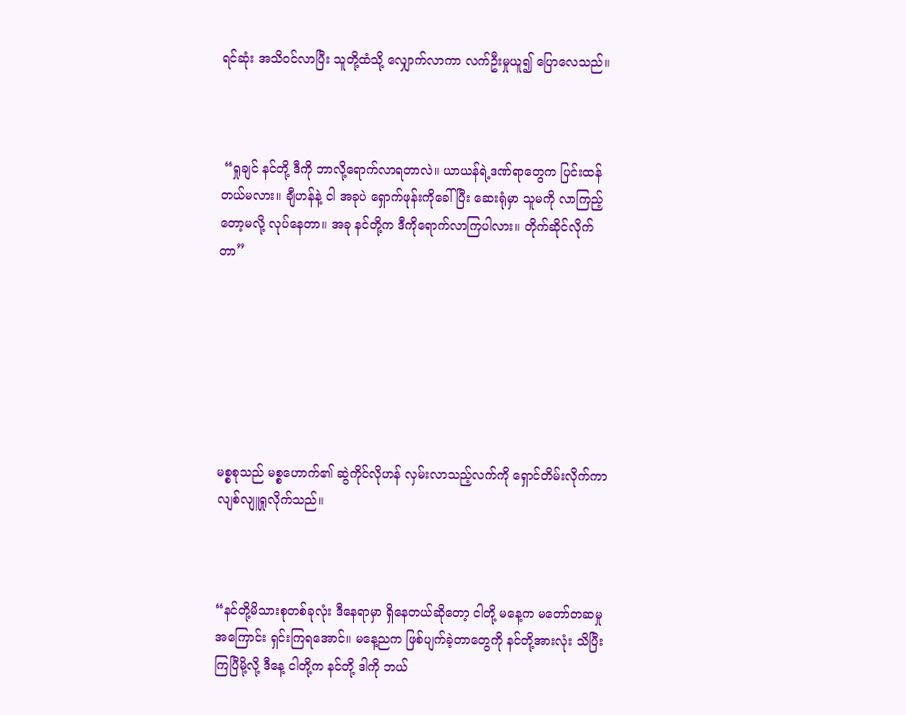ရင်ဆုံး အသိဝင်လာပြီး သူတို့ထံသို့ လျှောက်လာကာ လက်ဦးမှုယူ၍ ပြောလေသည်။



 “ရှုချင် နင်တို့ ဒီကို ဘာလို့ရောက်လာရတာလဲ။ ယာယန်ရဲ့ဒဏ်ရာတွေက ပြင်းထန်တယ်မလား။ ချီဟန်နဲ့ ငါ အခုပဲ ရှောက်ဖုန်းကိုခေါ်ပြီး ဆေးရုံမှာ သူမကို လာကြည့်တော့မလို့ လုပ်နေတာ။ အခု နင်တို့က ဒီကိုရောက်လာကြပါလား။ တိုက်ဆိုင်လိုက်တာ”







မစ္စစုသည် မစ္စဟောက်၏ ဆွဲကိုင်လိုဟန် လှမ်းလာသည့်လက်ကို ရှောင်တိမ်းလိုက်ကာ လျစ်လျူရှုလိုက်သည်။



“နင်တို့မိသားစုတစ်ခုလုံး ဒီနေရာမှာ ရှိနေတယ်ဆိုတော့ ငါတို့ မနေ့က မတော်တဆမှုအကြောင်း ရှင်းကြရအောင်။ မနေ့ညက ဖြစ်ပျက်ခဲ့တာတွေကို နင်တို့အားလုံး သိပြီးကြပြီမို့လို့ ဒီနေ့ ငါတို့က နင်တို့ ဒါကို ဘယ်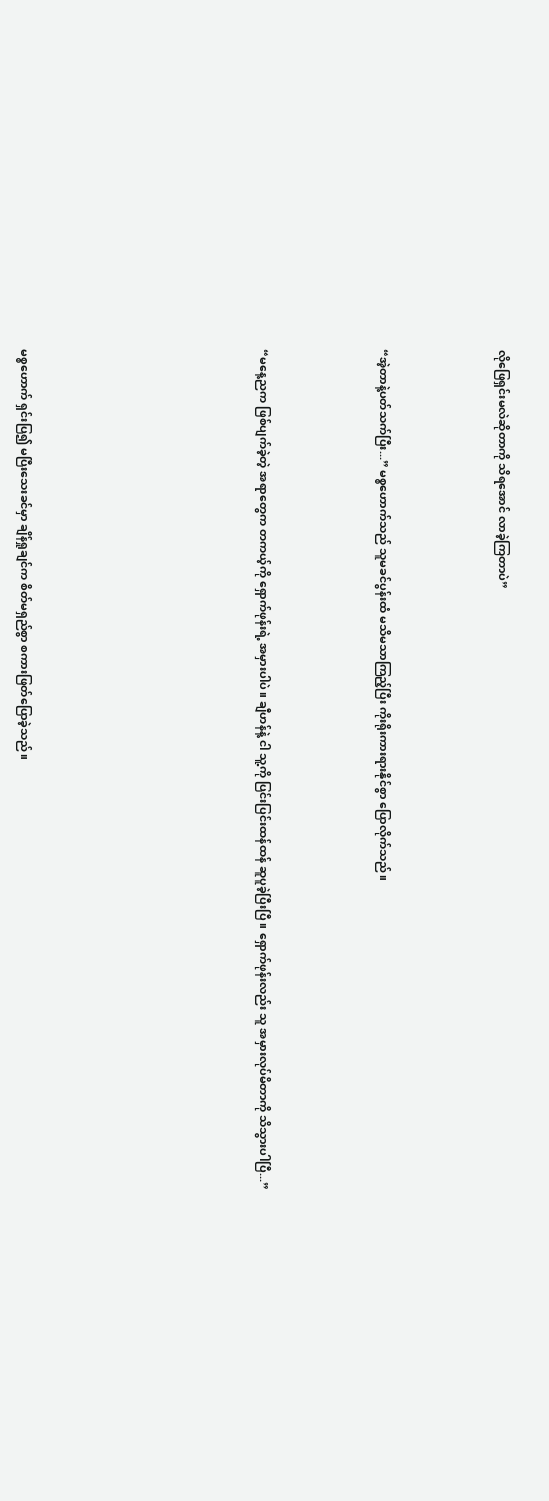လိုဖြေရှင်းမလဲဆိုတာကို သိရအောင် လာခဲ့ကြတာပဲ”



“အဲ့တာနဲ့ပတ်သက်ပြီး...” မစ္စဟောက်သည် သူမခင်ပွန်းထံ မသိမသာကြည့်ပြီး ကိုးရိုးကားရားနိုင်စွာ ပြောလိုက်သည်။



“မနေ့ညက ဖြစ်ပျက်ခဲ့တဲ့ အရာတွေက တကယ့်ကို ရှောက်ဖုန်းရဲ့ အမှားပါပဲ။ ချီဟန်နဲ့ ငါ သူ့ကို ပြင်းပြင်းထန်ထန် ဆူပူခဲ့ပြီးပြီ။ ရှောက်ဖုန်းလည်း သူ အမှားလုပ်မိတာကို သိသွားပါပြီ...”







မစ္စဟောက် ရှင်းပြ၍ မပြီးသေးခင်မှာ ချိန်ရှုချင်က စိတ်မရှည်စွာ စကားဖြတ်ပြောခဲ့သည်။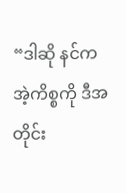“ဒါဆို နင်က အဲ့ကိစ္စကို ဒီအတိုင်း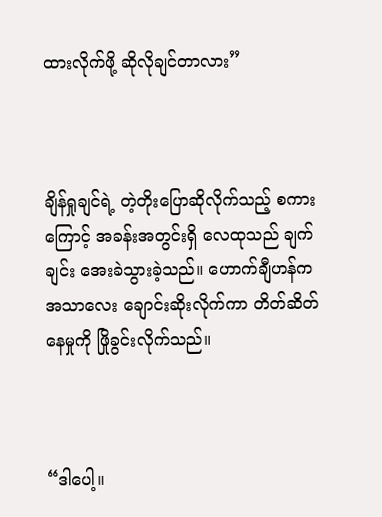ထားလိုက်ဖို့ ဆိုလိုချင်တာလား”



ချိန်ရှုချင်ရဲ့ တဲ့တိုးပြောဆိုလိုက်သည့် စကားကြောင့် အခန်းအတွင်းရှိ လေထုသည် ချက်ချင်း အေးခဲသွားခဲ့သည်။ ဟောက်ချီဟန်က အသာလေး ချောင်းဆိုးလိုက်ကာ တိတ်ဆိတ်နေမှုကို ဖြိုခွင်းလိုက်သည်။



“ဒါပေါ့။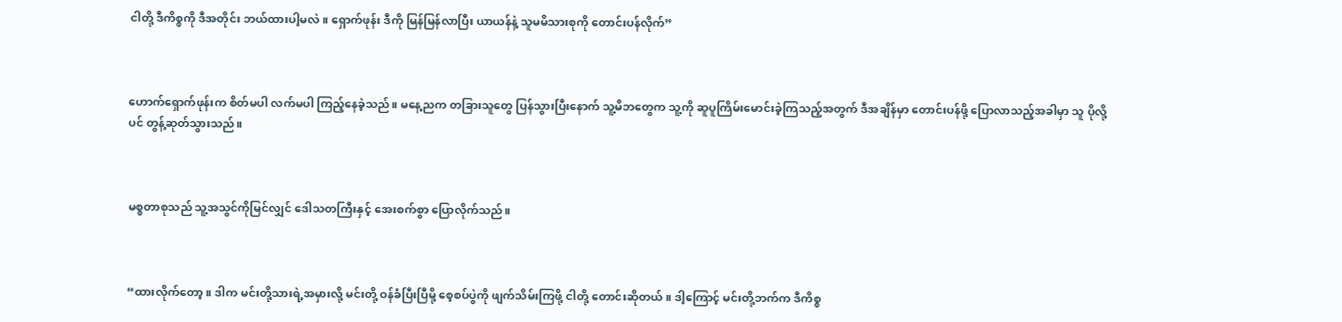ငါတို့ ဒီကိစ္စကို ဒီအတိုင်း ဘယ်ထားပါ့မလဲ။ ရှောက်ဖုန်း ဒီကို မြန်မြန်လာပြီး ယာယန်နဲ့ သူမမိသားစုကို တောင်းပန်လိုက်”



ဟောက်ရှောက်ဖုန်းက စိတ်မပါ လက်မပါ ကြည့်နေခဲ့သည်။ မနေ့ညက တခြားသူတွေ ပြန်သွားပြီးနောက် သူ့မိဘတွေက သူ့ကို ဆူပူကြိမ်းမောင်းခဲ့ကြသည့်အတွက် ဒီအချိန်မှာ တောင်းပန်ဖို့ ပြောလာသည့်အခါမှာ သူ ပိုလို့ပင် တွန့်ဆုတ်သွားသည်။



မစ္စတာစုသည် သူ့အသွင်ကိုမြင်လျှင် ဒေါသတကြီးနှင့် အေးစက်စွာ ပြောလိုက်သည်။



“ထားလိုက်တော့။ ဒါက မင်းတို့သားရဲ့အမှားလို့ မင်းတို့ ဝန်ခံပြီးပြီမို့ စေ့စပ်ပွဲကို ဖျက်သိမ်းကြဖို့ ငါတို့ တောင်းဆိုတယ်။ ဒါ့ကြောင့် မင်းတို့ဘက်က ဒီကိစ္စ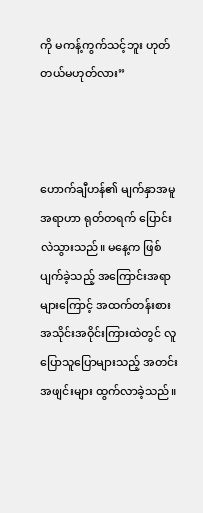ကို မကန့်ကွက်သင့်ဘူး ဟုတ်တယ်မဟုတ်လား”



ဟောက်ချီဟန်၏ မျက်နှာအမူအရာဟာ ရုတ်တရက် ပြောင်းလဲသွားသည်။ မနေ့က ဖြစ်ပျက်ခဲ့သည့် အကြောင်းအရာများကြောင့် အထက်တန်းစား အသိုင်းအဝိုင်းကြားထဲတွင် လူပြောသူပြောများသည့် အတင်းအဖျင်းများ ထွက်လာခဲ့သည်။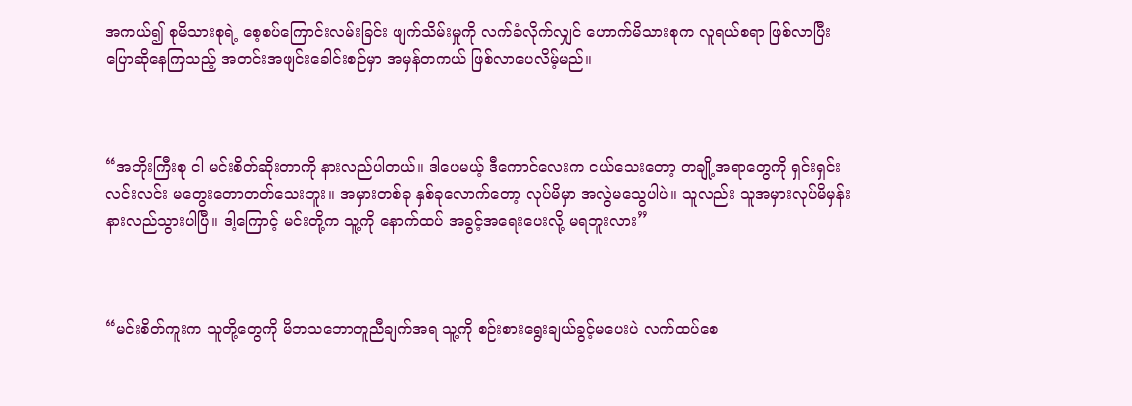အကယ်၍ စုမိသားစုရဲ့ စေ့စပ်ကြောင်းလမ်းခြင်း ဖျက်သိမ်းမှုကို လက်ခံလိုက်လျှင် ဟောက်မိသားစုက လူရယ်စရာ ဖြစ်လာပြီး ပြောဆိုနေကြသည့် အတင်းအဖျင်းခေါင်းစဉ်မှာ အမှန်တကယ် ဖြစ်လာပေလိမ့်မည်။



“အဘိုးကြီးစု ငါ မင်းစိတ်ဆိုးတာကို နားလည်ပါတယ်။ ဒါပေမယ့် ဒီကောင်လေးက ငယ်သေးတော့ တချို့အရာတွေကို ရှင်းရှင်းလင်းလင်း မတွေးတောတတ်သေးဘူး။ အမှားတစ်ခု နှစ်ခုလောက်တော့ လုပ်မိမှာ အလွဲမသွေပါပဲ။ သူလည်း သူအမှားလုပ်မိမှန်း နားလည်သွားပါပြီ။ ဒါ့ကြောင့် မင်းတို့က သူ့ကို နောက်ထပ် အခွင့်အရေးပေးလို့ မရဘူးလား”



“မင်းစိတ်ကူးက သူတို့တွေကို မိဘသဘောတူညီချက်အရ သူ့ကို စဉ်းစားရွေးချယ်ခွင့်မပေးပဲ လက်ထပ်စေ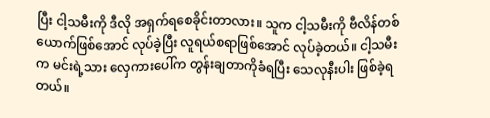ပြီး ငါ့သမီးကို ဒီလို အရှက်ရစေခိုင်းတာလား။ သူက ငါ့သမီးကို ဗီလိန်တစ်ယောက်ဖြစ်‌အောင် လုပ်ခဲ့ပြီး လူရယ်စရာဖြစ်အောင် လုပ်ခဲ့တယ်။ ငါ့သမီးက မင်းရဲ့သား လှေကားပေါ်က တွန်းချတာကိုခံရပြီး‌ သေလုနီးပါး ဖြစ်ခဲ့ရတယ်။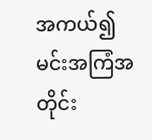အကယ်၍ မင်းအကြံအတိုင်း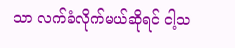သာ လက်ခံလိုက်မယ်ဆိုရင် ငါ့သ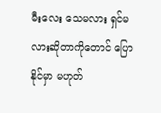မီးလေး သေမလား ရှင်မလားဆိုတာကိုတောင် ပြောနိုင်မှာ မဟုတ်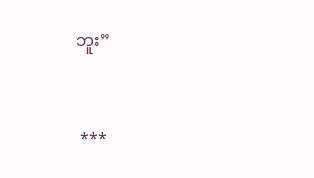ဘူး”



 ***